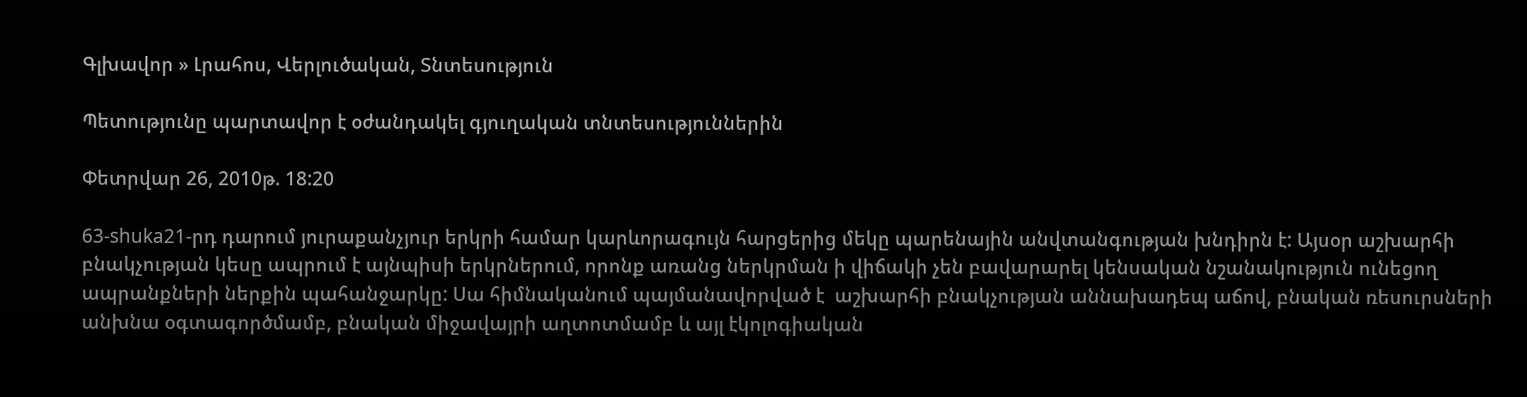Գլխավոր » Լրահոս, Վերլուծական, Տնտեսություն

Պետությունը պարտավոր է օժանդակել գյուղական տնտեսություններին

Փետրվար 26, 2010թ. 18:20

63-shuka21-րդ դարում յուրաքանչյուր երկրի համար կարևորագույն հարցերից մեկը պարենային անվտանգության խնդիրն է: Այսօր աշխարհի բնակչության կեսը ապրում է այնպիսի երկրներում, որոնք առանց ներկրման ի վիճակի չեն բավարարել կենսական նշանակություն ունեցող ապրանքների ներքին պահանջարկը: Սա հիմնականում պայմանավորված է  աշխարհի բնակչության աննախադեպ աճով, բնական ռեսուրսների անխնա օգտագործմամբ, բնական միջավայրի աղտոտմամբ և այլ էկոլոգիական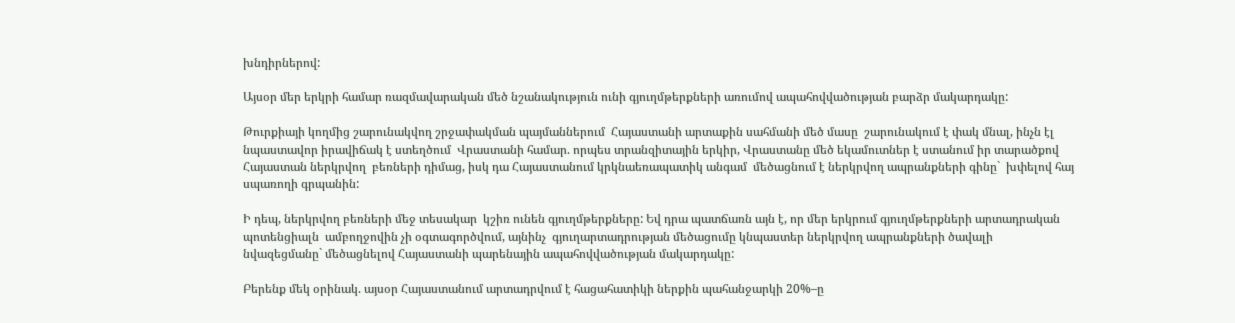խնդիրներով:

Այսօր մեր երկրի համար ռազմավարական մեծ նշանակություն ունի գյուղմթերքների առումով ապահովվածության բարձր մակարդակը:

Թուրքիայի կողմից շարունակվող շրջափակման պայմաններում  Հայաստանի արտաքին սահմանի մեծ մասը  շարունակում է փակ մնալ, ինչն էլ նպաստավոր իրավիճակ է ստեղծում  Վրաստանի համար. որպես տրանզիտային երկիր, Վրաստանը մեծ եկամուտներ է ստանում իր տարածքով Հայաստան ներկրվող  բեռների դիմաց, իսկ դա Հայաստանում կրկնաեռապատիկ անգամ  մեծացնում է ներկրվող ապրանքների գինը`  խփելով հայ սպառողի գրպանին:

Ի դեպ, ներկրվող բեռների մեջ տեսակար  կշիռ ունեն գյուղմթերքները: Եվ դրա պատճառն այն է, որ մեր երկրում գյուղմթերքների արտադրական պոտենցիալն  ամբողջովին չի օգտագործվում, այնինչ  գյուղարտադրության մեծացումը կնպաստեր ներկրվող ապրանքների ծավալի նվազեցմանը` մեծացնելով Հայաստանի պարենային ապահովվածության մակարդակը:

Բերենք մեկ օրինակ. այսօր Հայաստանում արտադրվում է հացահատիկի ներքին պահանջարկի 20%–ը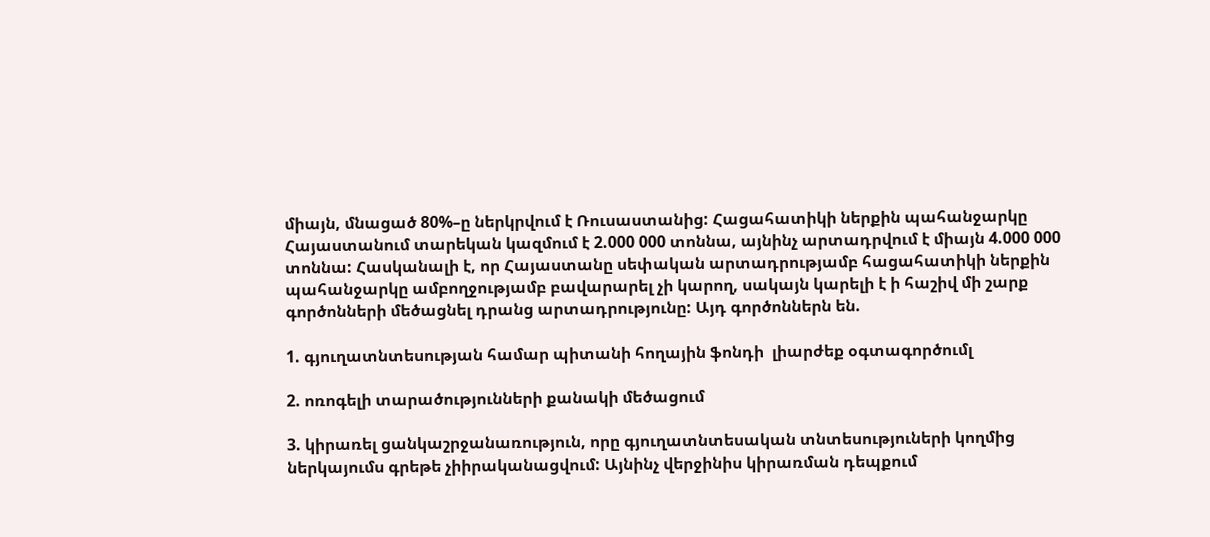միայն, մնացած 80%–ը ներկրվում է Ռուսաստանից: Հացահատիկի ներքին պահանջարկը Հայաստանում տարեկան կազմում է 2.000 000 տոննա, այնինչ արտադրվում է միայն 4.000 000 տոննա: Հասկանալի է, որ Հայաստանը սեփական արտադրությամբ հացահատիկի ներքին պահանջարկը ամբողջությամբ բավարարել չի կարող, սակայն կարելի է ի հաշիվ մի շարք գործոնների մեծացնել դրանց արտադրությունը: Այդ գործոններն են.

1. գյուղատնտեսության համար պիտանի հողային ֆոնդի  լիարժեք օգտագործումլ

2. ոռոգելի տարածությունների քանակի մեծացում

3. կիրառել ցանկաշրջանառություն, որը գյուղատնտեսական տնտեսություների կողմից ներկայումս գրեթե չիիրականացվում: Այնինչ վերջինիս կիրառման դեպքում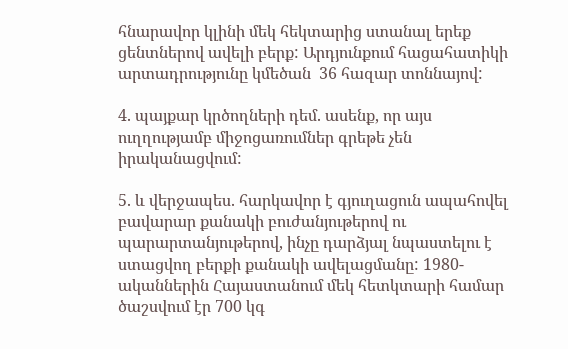հնարավոր կլինի մեկ հեկտարից ստանալ երեք ցենտներով ավելի բերք: Արդյունքում հացահատիկի արտադրությունը կմեծան  36 հազար տոննայով:

4. պայքար կրծողների դեմ. ասենք, որ այս ուղղությամբ միջոցառումներ գրեթե չեն  իրականացվում:

5. և վերջապես. հարկավոր է գյուղացուն ապահովել  բավարար քանակի բուժանյութերով ու պարարտանյութերով, ինչը դարձյալ նպաստելու է ստացվող բերքի քանակի ավելացմանը: 1980-ականներին Հայաստանում մեկ հետկտարի համար ծաշսվում էր 700 կգ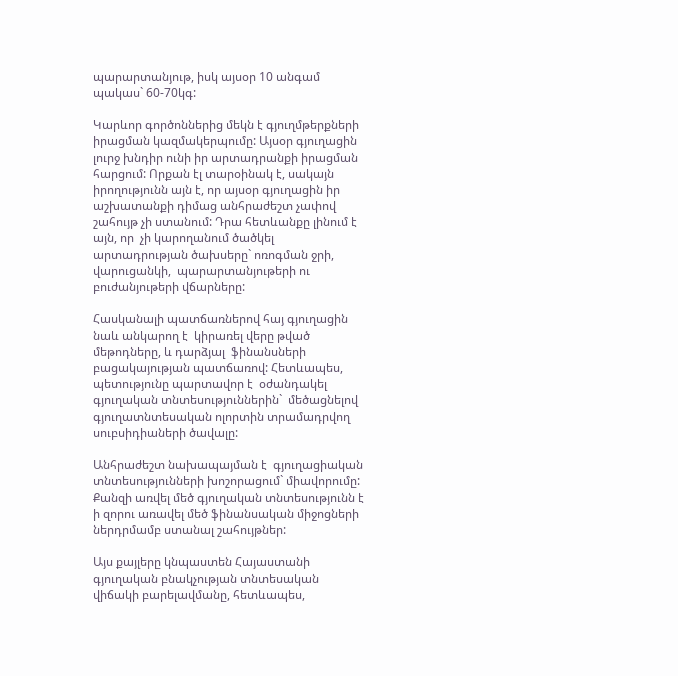պարարտանյութ, իսկ այսօր 10 անգամ պակաս` 60-70կգ:

Կարևոր գործոններից մեկն է գյուղմթերքների իրացման կազմակերպումը: Այսօր գյուղացին լուրջ խնդիր ունի իր արտադրանքի իրացման  հարցում: Որքան էլ տարօինակ է, սակայն իրողությունն այն է, որ այսօր գյուղացին իր աշխատանքի դիմաց անհրաժեշտ չափով շահույթ չի ստանում: Դրա հետևանքը լինում է այն, որ  չի կարողանում ծածկել արտադրության ծախսերը` ոռոգման ջրի, վարուցանկի,  պարարտանյութերի ու բուժանյութերի վճարները:

Հասկանալի պատճառներով հայ գյուղացին նաև անկարող է  կիրառել վերը թված  մեթոդները, և դարձյալ  ֆինանսների բացակայության պատճառով: Հետևապես, պետությունը պարտավոր է  օժանդակել գյուղական տնտեսություններին`  մեծացնելով գյուղատնտեսական ոլորտին տրամադրվող սուբսիդիաների ծավալը:

Անհրաժեշտ նախապայման է  գյուղացիական տնտեսությունների խոշորացում` միավորումը: Քանզի առվել մեծ գյուղական տնտեսությունն է ի զորու առավել մեծ ֆինանսական միջոցների ներդրմամբ ստանալ շահույթներ:

Այս քայլերը կնպաստեն Հայաստանի գյուղական բնակչության տնտեսական  վիճակի բարելավմանը, հետևապես,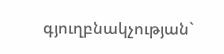գյուղբնակչության`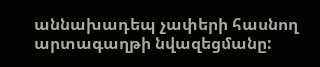աննախադեպ չափերի հասնող արտագաղթի նվազեցմանը: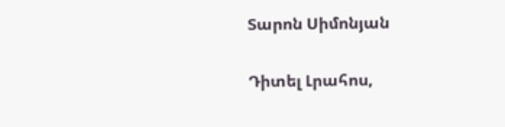Տարոն Սիմոնյան


Դիտել Լրահոս,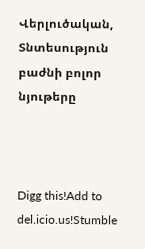Վերլուծական, Տնտեսություն բաժնի բոլոր նյութերը



Digg this!Add to del.icio.us!Stumble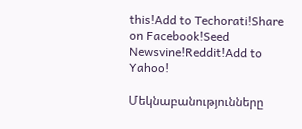this!Add to Techorati!Share on Facebook!Seed Newsvine!Reddit!Add to Yahoo!

Մեկնաբանությունները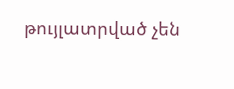թույլատրված չեն